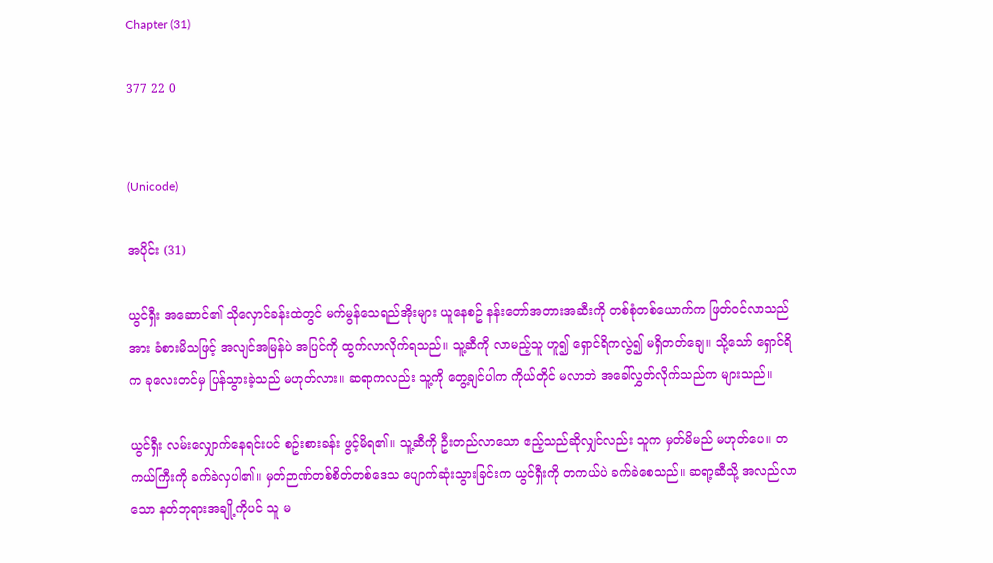Chapter (31)

377 22 0


(Unicode)

အပိုင်း (31)

ယွင်ရှီး အဆောင်၏ သိုလှောင်ခန်းထဲတွင် မက်မွန်သေရည်အိုးများ ယူနေစဥ် နန်းတော်အတားအဆီးကို တစ်စုံတစ်ယောက်က ဖြတ်ဝင်လာသည်အား ခံစားမိသဖြင့် အလျင်အမြန်ပဲ အပြင်ကို ထွက်လာလိုက်ရသည်။ သူ့ဆီကို လာမည့်သူ ဟူ၍ ရှောင်ရိကလွဲ၍ မရှိတတ်ချေ။ သို့သော် ရှောင်ရိက ခုလေးတင်မှ ပြန်သွားခဲ့သည် မဟုတ်လား။ ဆရာကလည်း သူ့ကို တွေ့ချင်ပါက ကိုယ်တိုင် မလာဘဲ အခေါ်လွှတ်လိုက်သည်က များသည်။

ယွင်ရှီး လမ်းလျှောက်နေရင်းပင် စဥ်းစားခန်း ဖွင့်မိရ၏။ သူ့ဆီကို ဦးတည်လာသော ဧည့်သည်ဆိုလျှင်လည်း သူက မှတ်မိမည် မဟုတ်ပေ။ တကယ်ကြီးကို ခက်ခဲလှပါ၏။ မှတ်ဉာဏ်တစ်စိတ်တစ်ဒေသ ပျောက်ဆုံးသွားခြင်းက ယွင်ရှီးကို တကယ်ပဲ ခက်ခဲစေသည်။ ဆရာ့ဆီသို့ အလည်လာသော နတ်ဘုရားအချို့ကိုပင် သူ မ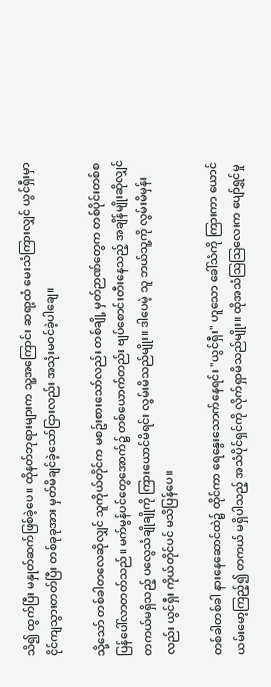သိ၍ ထွက်ပြီး မနှုတ်ဆက်ဖြစ်ခဲ့ပေ။ ထိုနတ်ဘုရားများက သူ့အကြောင်း ဆရာ့ထံ မေးသံကြားလျှင် ယွင်ရှီးမှာ ငိုင်ကျသွားတတ်ပြီး တစ်ခုခုအား မှတ်မိချင်ခဲ့သော်ငြားလည်း အသုံးမဝင်ခဲ့ပါချေ။

သို့သော် တစ်ခါတလေဆိုလျှင် သူကိုယ်တိုင်က မစဥ်းစားသော်လည်း တစ်ချို့ မှတ်ဉာဏ်တွေက တစ်ပိုင်းတစ်စ ပြန်ပေါ်လာတတ်သည်။ မက်မွန်ပင်တွေအောက်၌ တစ်ယောက်တည်း ဗျပ်စောင်းတီးနေသည့် အချိန်မျိုးဆိုလျှင် တကယ်မရှိသည့် ပလွေသံချိုချိုကို ကြားယောင်မိရင်း လွမ်းမိသည်မျိုး။ ဒါပေမဲ့ သူ ဘယ်သူ့ကို လွမ်းမိမှန်းလည်း ယွင်ရှီး ကိုယ်တိုင်ပင် မသိပြန်ပေ။

တစ်ခါတစ်ခါ နားနေဆောင်ထဲ၌ ထိုင်ကာ ရေနွေးသောက်နေရင်း "ယွင်ရှီး" ဟူသော ခေါ်သံကို ကြားကာ ယောင်ယမ်းမော့ကြည့်၍ တကယ် မရှိပါသည့် အသံပိုင်ရှင်ကို လိုက်ရှာမိသည်မျိုး။ ထိုအသံသြသြလေးက ပျော်ရွှင်မှု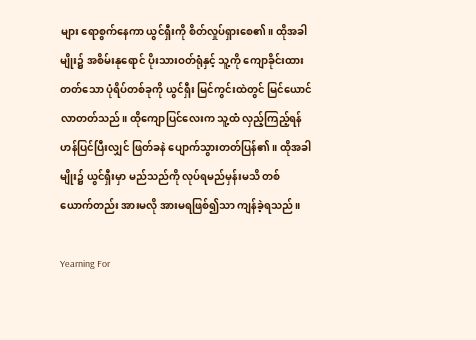များ ရောစွက်နေကာ ယွင်ရှီးကို စိတ်လှုပ်ရှားစေ၏။ ထိုအခါမျိုး၌ အစိမ်းနုရောင် ပိုးသားဝတ်ရုံနှင့် သူ့ကို ကျောခိုင်းထားတတ်သော ပုံရိပ်တစ်ခုကို ယွင်ရှီး မြင်ကွင်းထဲတွင် မြင်ယောင်လာတတ်သည်။ ထိုကျောပြင်လေးက သူ့ထံ လှည့်ကြည့်ရန် ဟန်ပြင်ပြီးလျှင် ဖြတ်ခနဲ ပျောက်သွားတတ်ပြန်၏။ ထိုအခါမျိုး၌ ယွင်ရှီးမှာ မည်သည်ကို လုပ်ရမည်မှန်းမသိ တစ်ယောက်တည်း အားမလို အားမရဖြစ်၍သာ ကျန်ခဲ့ရသည်။

Yearning For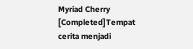Myriad Cherry [Completed]Tempat cerita menjadi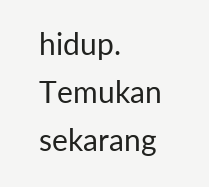hidup. Temukan sekarang